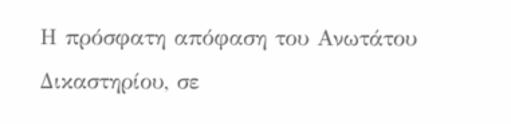Η πρόσφατη απόφαση του Ανωτάτου Δικαστηρίου, σε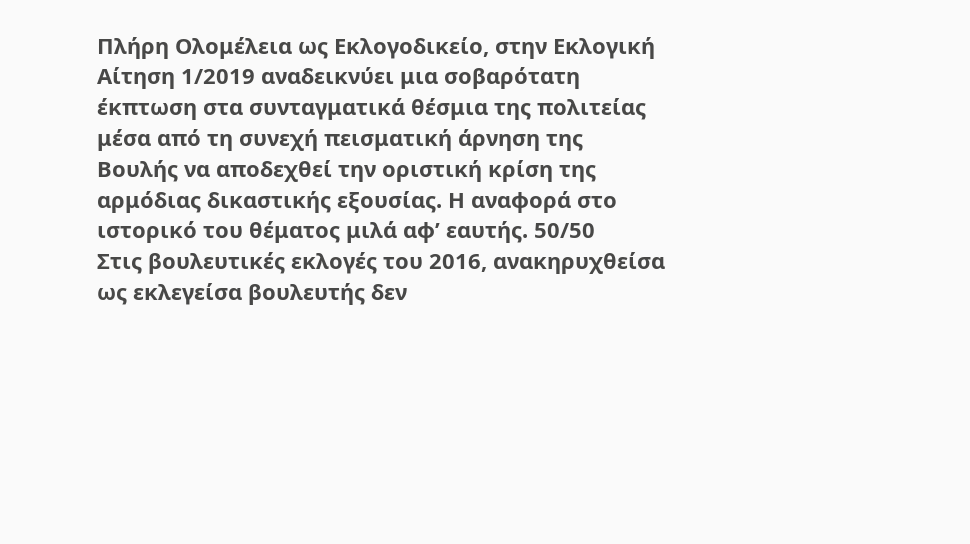Πλήρη Ολομέλεια ως Εκλογοδικείο, στην Εκλογική Αίτηση 1/2019 αναδεικνύει μια σοβαρότατη έκπτωση στα συνταγματικά θέσμια της πολιτείας μέσα από τη συνεχή πεισματική άρνηση της Βουλής να αποδεχθεί την οριστική κρίση της αρμόδιας δικαστικής εξουσίας. Η αναφορά στο ιστορικό του θέματος μιλά αφ’ εαυτής. 50/50
Στις βουλευτικές εκλογές του 2016, ανακηρυχθείσα ως εκλεγείσα βουλευτής δεν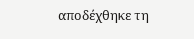αποδέχθηκε τη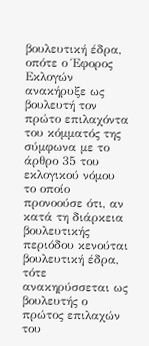βουλευτική έδρα, οπότε ο Έφορος Εκλογών ανακήρυξε ως βουλευτή τον πρώτο επιλαχόντα του κόμματός της σύμφωνα με το άρθρο 35 του εκλογικού νόμου το οποίο προνοούσε ότι, αν κατά τη διάρκεια βουλευτικής περιόδου κενούται βουλευτική έδρα, τότε ανακηρύσσεται ως βουλευτής ο πρώτος επιλαχών του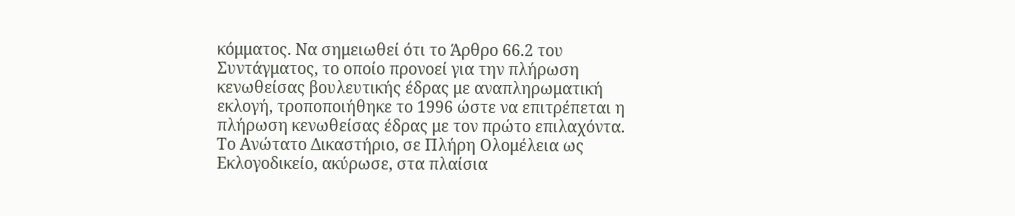κόμματος. Να σημειωθεί ότι το Άρθρο 66.2 του Συντάγματος, το οποίο προνοεί για την πλήρωση κενωθείσας βουλευτικής έδρας με αναπληρωματική εκλογή, τροποποιήθηκε το 1996 ώστε να επιτρέπεται η πλήρωση κενωθείσας έδρας με τον πρώτο επιλαχόντα. Το Ανώτατο Δικαστήριο, σε Πλήρη Ολομέλεια ως Εκλογοδικείο, ακύρωσε, στα πλαίσια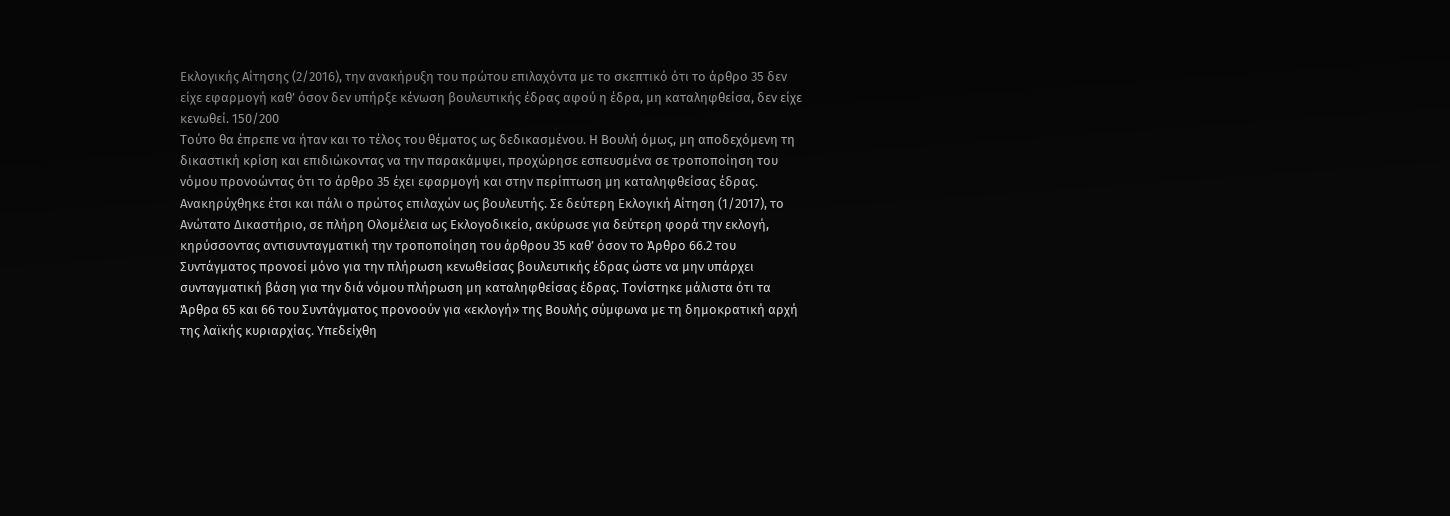Εκλογικής Αίτησης (2/2016), την ανακήρυξη του πρώτου επιλαχόντα με το σκεπτικό ότι το άρθρο 35 δεν είχε εφαρμογή καθ’ όσον δεν υπήρξε κένωση βουλευτικής έδρας αφού η έδρα, μη καταληφθείσα, δεν είχε κενωθεί. 150/200
Τούτο θα έπρεπε να ήταν και το τέλος του θέματος ως δεδικασμένου. Η Βουλή όμως, μη αποδεχόμενη τη δικαστική κρίση και επιδιώκοντας να την παρακάμψει, προχώρησε εσπευσμένα σε τροποποίηση του νόμου προνοώντας ότι το άρθρο 35 έχει εφαρμογή και στην περίπτωση μη καταληφθείσας έδρας. Ανακηρύχθηκε έτσι και πάλι ο πρώτος επιλαχών ως βουλευτής. Σε δεύτερη Εκλογική Αίτηση (1/2017), το Ανώτατο Δικαστήριο, σε πλήρη Ολομέλεια ως Εκλογοδικείο, ακύρωσε για δεύτερη φορά την εκλογή, κηρύσσοντας αντισυνταγματική την τροποποίηση του άρθρου 35 καθ’ όσον το Άρθρο 66.2 του Συντάγματος προνοεί μόνο για την πλήρωση κενωθείσας βουλευτικής έδρας ώστε να μην υπάρχει συνταγματική βάση για την διά νόμου πλήρωση μη καταληφθείσας έδρας. Τονίστηκε μάλιστα ότι τα Άρθρα 65 και 66 του Συντάγματος προνοούν για «εκλογή» της Βουλής σύμφωνα με τη δημοκρατική αρχή της λαϊκής κυριαρχίας. Υπεδείχθη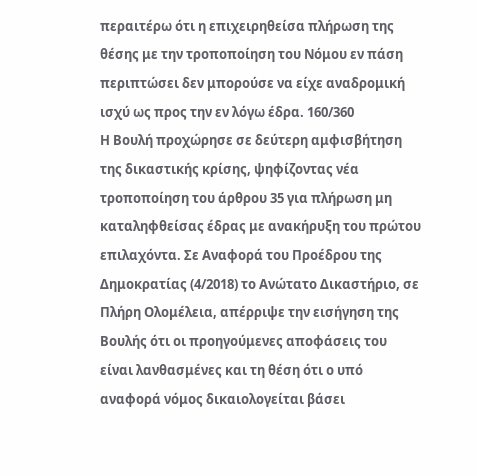περαιτέρω ότι η επιχειρηθείσα πλήρωση της θέσης με την τροποποίηση του Νόμου εν πάση περιπτώσει δεν μπορούσε να είχε αναδρομική ισχύ ως προς την εν λόγω έδρα. 160/360
Η Βουλή προχώρησε σε δεύτερη αμφισβήτηση της δικαστικής κρίσης, ψηφίζοντας νέα τροποποίηση του άρθρου 35 για πλήρωση μη καταληφθείσας έδρας με ανακήρυξη του πρώτου επιλαχόντα. Σε Αναφορά του Προέδρου της Δημοκρατίας (4/2018) το Ανώτατο Δικαστήριο, σε Πλήρη Ολομέλεια, απέρριψε την εισήγηση της Βουλής ότι οι προηγούμενες αποφάσεις του είναι λανθασμένες και τη θέση ότι ο υπό αναφορά νόμος δικαιολογείται βάσει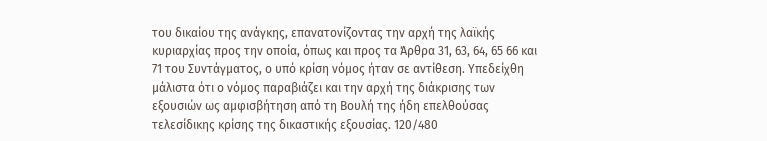του δικαίου της ανάγκης, επανατονίζοντας την αρχή της λαϊκής κυριαρχίας προς την οποία, όπως και προς τα Άρθρα 31, 63, 64, 65 66 και 71 του Συντάγματος, ο υπό κρίση νόμος ήταν σε αντίθεση. Υπεδείχθη μάλιστα ότι ο νόμος παραβιάζει και την αρχή της διάκρισης των εξουσιών ως αμφισβήτηση από τη Βουλή της ήδη επελθούσας τελεσίδικης κρίσης της δικαστικής εξουσίας. 120/480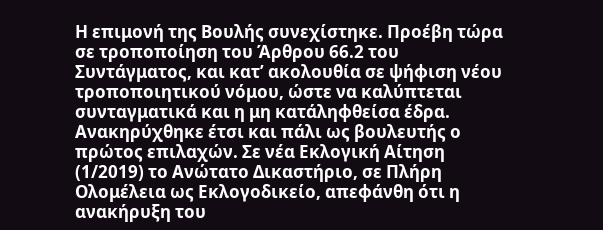Η επιμονή της Βουλής συνεχίστηκε. Προέβη τώρα σε τροποποίηση του Άρθρου 66.2 του Συντάγματος, και κατ’ ακολουθία σε ψήφιση νέου τροποποιητικού νόμου, ώστε να καλύπτεται συνταγματικά και η μη κατάληφθείσα έδρα. Ανακηρύχθηκε έτσι και πάλι ως βουλευτής ο πρώτος επιλαχών. Σε νέα Εκλογική Αίτηση (1/2019) το Ανώτατο Δικαστήριο, σε Πλήρη Ολομέλεια ως Εκλογοδικείο, απεφάνθη ότι η ανακήρυξη του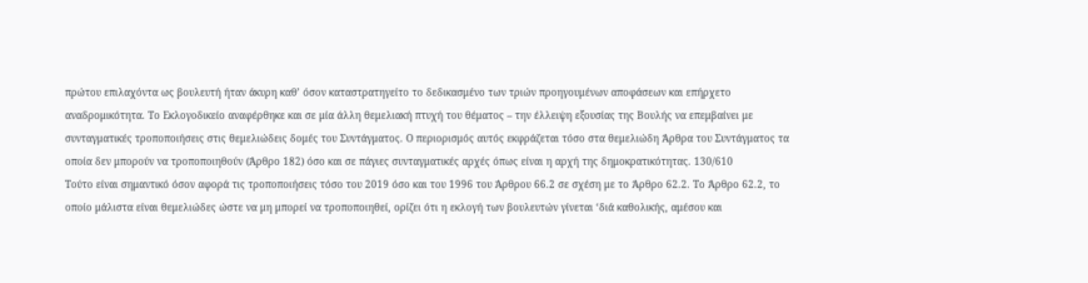πρώτου επιλαχόντα ως βουλευτή ήταν άκυρη καθ’ όσον καταστρατηγείτο το δεδικασμένο των τριών προηγουμένων αποφάσεων και επήρχετο αναδρομικότητα. Το Εκλογοδικείο αναφέρθηκε και σε μία άλλη θεμελιακή πτυχή του θέματος – την έλλειψη εξουσίας της Βουλής να επεμβαίνει με συνταγματικές τροποποιήσεις στις θεμελιώδεις δομές του Συντάγματος. Ο περιορισμός αυτός εκφράζεται τόσο στα θεμελιώδη Άρθρα του Συντάγματος τα οποία δεν μπορούν να τροποποιηθούν (Άρθρο 182) όσο και σε πάγιες συνταγματικές αρχές όπως είναι η αρχή της δημοκρατικότητας. 130/610
Τούτο είναι σημαντικό όσον αφορά τις τροποποιήσεις τόσο του 2019 όσο και του 1996 του Άρθρου 66.2 σε σχέση με το Άρθρο 62.2. Το Άρθρο 62.2, το οποίο μάλιστα είναι θεμελιώδες ώστε να μη μπορεί να τροποποιηθεί, ορίζει ότι η εκλογή των βουλευτών γίνεται ‘διά καθολικής, αμέσου και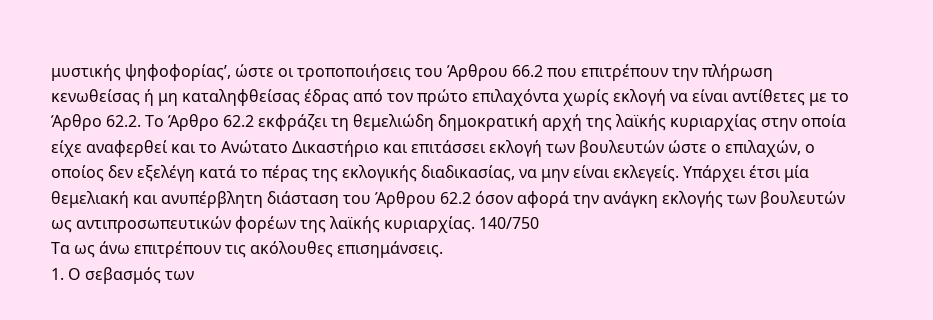μυστικής ψηφοφορίας’, ώστε οι τροποποιήσεις του Άρθρου 66.2 που επιτρέπουν την πλήρωση κενωθείσας ή μη καταληφθείσας έδρας από τον πρώτο επιλαχόντα χωρίς εκλογή να είναι αντίθετες με το Άρθρο 62.2. Το Άρθρο 62.2 εκφράζει τη θεμελιώδη δημοκρατική αρχή της λαϊκής κυριαρχίας στην οποία είχε αναφερθεί και το Ανώτατο Δικαστήριο και επιτάσσει εκλογή των βουλευτών ώστε ο επιλαχών, ο οποίος δεν εξελέγη κατά το πέρας της εκλογικής διαδικασίας, να μην είναι εκλεγείς. Υπάρχει έτσι μία θεμελιακή και ανυπέρβλητη διάσταση του Άρθρου 62.2 όσον αφορά την ανάγκη εκλογής των βουλευτών ως αντιπροσωπευτικών φορέων της λαϊκής κυριαρχίας. 140/750
Τα ως άνω επιτρέπουν τις ακόλουθες επισημάνσεις.
1. Ο σεβασμός των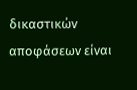δικαστικών αποφάσεων είναι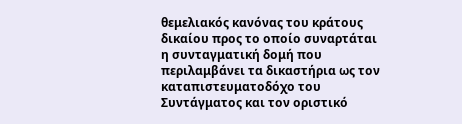θεμελιακός κανόνας του κράτους δικαίου προς το οποίο συναρτάται η συνταγματική δομή που περιλαμβάνει τα δικαστήρια ως τον καταπιστευματοδόχο του Συντάγματος και τον οριστικό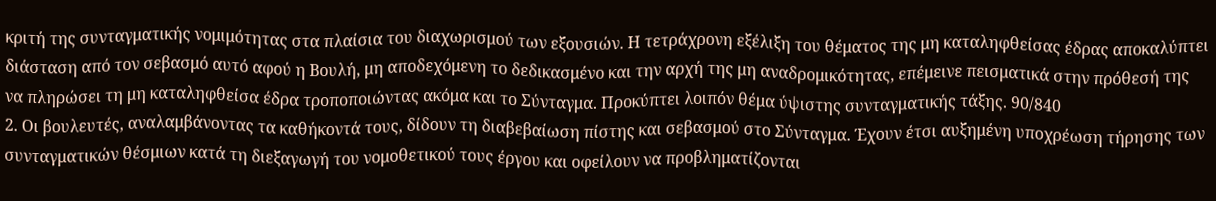κριτή της συνταγματικής νομιμότητας στα πλαίσια του διαχωρισμού των εξουσιών. Η τετράχρονη εξέλιξη του θέματος της μη καταληφθείσας έδρας αποκαλύπτει διάσταση από τον σεβασμό αυτό αφού η Βουλή, μη αποδεχόμενη το δεδικασμένο και την αρχή της μη αναδρομικότητας, επέμεινε πεισματικά στην πρόθεσή της να πληρώσει τη μη καταληφθείσα έδρα τροποποιώντας ακόμα και το Σύνταγμα. Προκύπτει λοιπόν θέμα ύψιστης συνταγματικής τάξης. 90/840
2. Οι βουλευτές, αναλαμβάνοντας τα καθήκοντά τους, δίδουν τη διαβεβαίωση πίστης και σεβασμού στο Σύνταγμα. Έχουν έτσι αυξημένη υποχρέωση τήρησης των συνταγματικών θέσμιων κατά τη διεξαγωγή του νομοθετικού τους έργου και οφείλουν να προβληματίζονται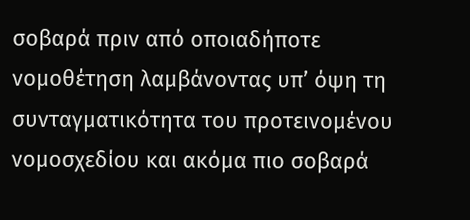σοβαρά πριν από οποιαδήποτε νομοθέτηση λαμβάνοντας υπ’ όψη τη συνταγματικότητα του προτεινομένου νομοσχεδίου και ακόμα πιο σοβαρά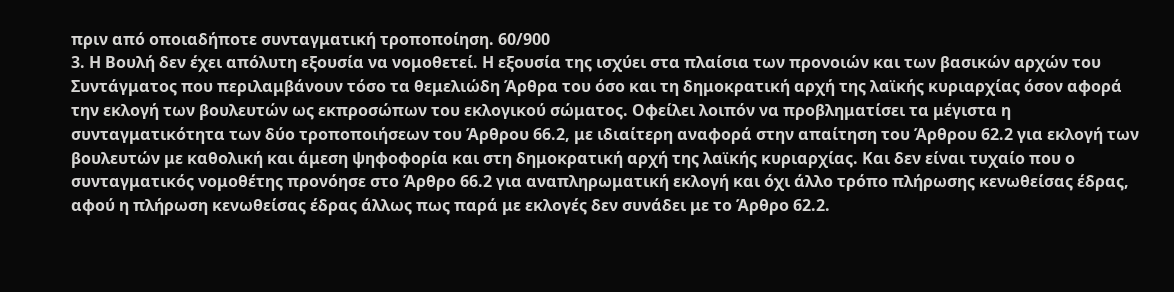πριν από οποιαδήποτε συνταγματική τροποποίηση. 60/900
3. Η Βουλή δεν έχει απόλυτη εξουσία να νομοθετεί. Η εξουσία της ισχύει στα πλαίσια των προνοιών και των βασικών αρχών του Συντάγματος που περιλαμβάνουν τόσο τα θεμελιώδη Άρθρα του όσο και τη δημοκρατική αρχή της λαϊκής κυριαρχίας όσον αφορά την εκλογή των βουλευτών ως εκπροσώπων του εκλογικού σώματος. Οφείλει λοιπόν να προβληματίσει τα μέγιστα η συνταγματικότητα των δύο τροποποιήσεων του Άρθρου 66.2, με ιδιαίτερη αναφορά στην απαίτηση του Άρθρου 62.2 για εκλογή των βουλευτών με καθολική και άμεση ψηφοφορία και στη δημοκρατική αρχή της λαϊκής κυριαρχίας. Και δεν είναι τυχαίο που ο συνταγματικός νομοθέτης προνόησε στο Άρθρο 66.2 για αναπληρωματική εκλογή και όχι άλλο τρόπο πλήρωσης κενωθείσας έδρας, αφού η πλήρωση κενωθείσας έδρας άλλως πως παρά με εκλογές δεν συνάδει με το Άρθρο 62.2.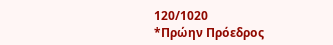120/1020
*Πρώην Πρόεδρος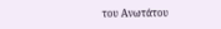του Ανωτάτου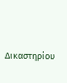Δικαστηρίου